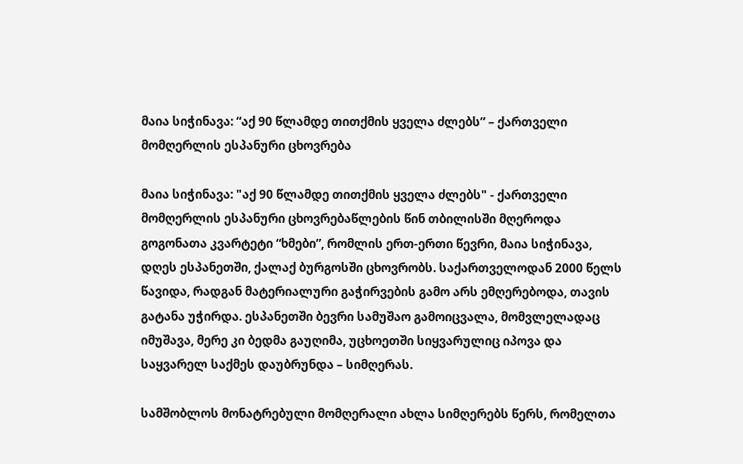მაია სიჭინავა: “აქ 90 წლამდე თითქმის ყველა ძლებს” – ქართველი მომღერლის ესპანური ცხოვრება

მაია სიჭინავა: "აქ 90 წლამდე თითქმის ყველა ძლებს" - ქართველი მომღერლის ესპანური ცხოვრებაწლების წინ თბილისში მღეროდა გოგონათა კვარტეტი “ხმები”, რომლის ერთ-ერთი წევრი, მაია სიჭინავა, დღეს ესპანეთში, ქალაქ ბურგოსში ცხოვრობს. საქართველოდან 2000 წელს წავიდა, რადგან მატერიალური გაჭირვების გამო არს ემღერებოდა, თავის გატანა უჭირდა. ესპანეთში ბევრი სამუშაო გამოიცვალა, მომვლელადაც იმუშავა, მერე კი ბედმა გაუღიმა, უცხოეთში სიყვარულიც იპოვა და საყვარელ საქმეს დაუბრუნდა – სიმღერას.

სამშობლოს მონატრებული მომღერალი ახლა სიმღერებს წერს, რომელთა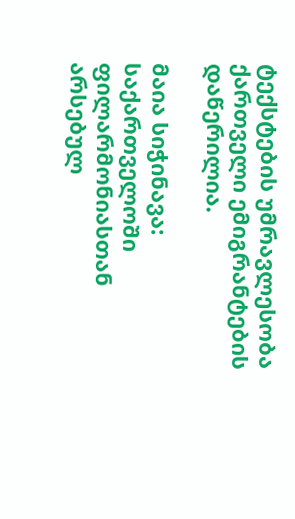ტექსტების უმრავლესობა ქართველი ემიგრანტების დაწერილია.

მაია სიჭინავა: საქართველოში ფილარმონიასთან არსებულ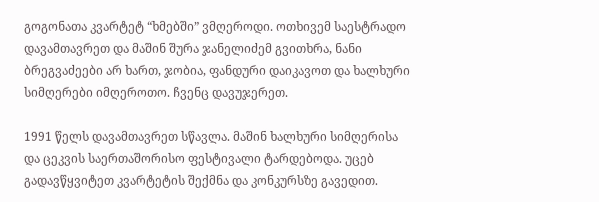გოგონათა კვარტეტ “ხმებში” ვმღეროდი. ოთხივემ საესტრადო დავამთავრეთ და მაშინ შურა ჯანელიძემ გვითხრა, ნანი ბრეგვაძეები არ ხართ, ჯობია, ფანდური დაიკავოთ და ხალხური სიმღერები იმღეროთო. ჩვენც დავუჯერეთ.

1991 წელს დავამთავრეთ სწავლა. მაშინ ხალხური სიმღერისა და ცეკვის საერთაშორისო ფესტივალი ტარდებოდა. უცებ გადავწყვიტეთ კვარტეტის შექმნა და კონკურსზე გავედით.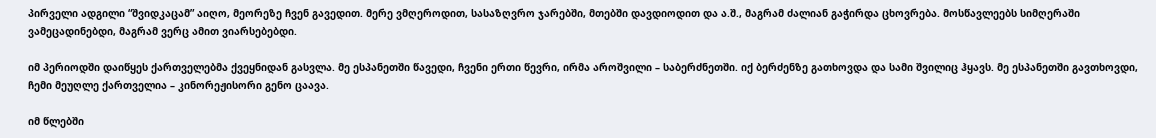პირველი ადგილი “შვიდკაცამ” აიღო, მეორეზე ჩვენ გავედით. მერე ვმღეროდით, სასაზღვრო ჯარებში, მთებში დავდიოდით და ა.შ., მაგრამ ძალიან გაჭირდა ცხოვრება. მოსწავლეებს სიმღერაში ვამეცადინებდი, მაგრამ ვერც ამით ვიარსებებდი.

იმ პერიოდში დაიწყეს ქართველებმა ქვეყნიდან გასვლა. მე ესპანეთში წავედი, ჩვენი ერთი წევრი, ირმა აროშვილი – საბერძნეთში. იქ ბერძენზე გათხოვდა და სამი შვილიც ჰყავს. მე ესპანეთში გავთხოვდი, ჩემი მეუღლე ქართველია – კინორეჟისორი გენო ცაავა.

იმ წლებში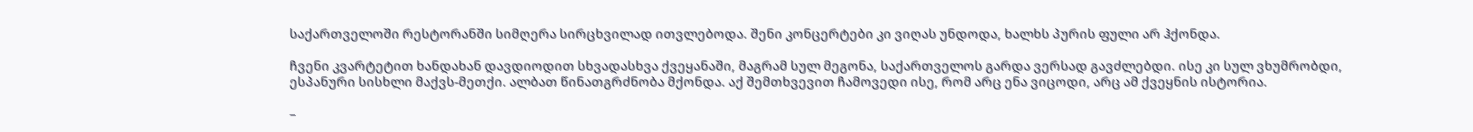საქართველოში რესტორანში სიმღერა სირცხვილად ითვლებოდა. შენი კონცერტები კი ვიღას უნდოდა, ხალხს პურის ფული არ ჰქონდა.

ჩვენი კვარტეტით ხანდახან დავდიოდით სხვადასხვა ქვეყანაში, მაგრამ სულ მეგონა, საქართველოს გარდა ვერსად გავძლებდი. ისე კი სულ ვხუმრობდი, ესპანური სისხლი მაქვს-მეთქი. ალბათ წინათგრძნობა მქონდა. აქ შემთხვევით ჩამოვედი ისე, რომ არც ენა ვიცოდი, არც ამ ქვეყნის ისტორია.

–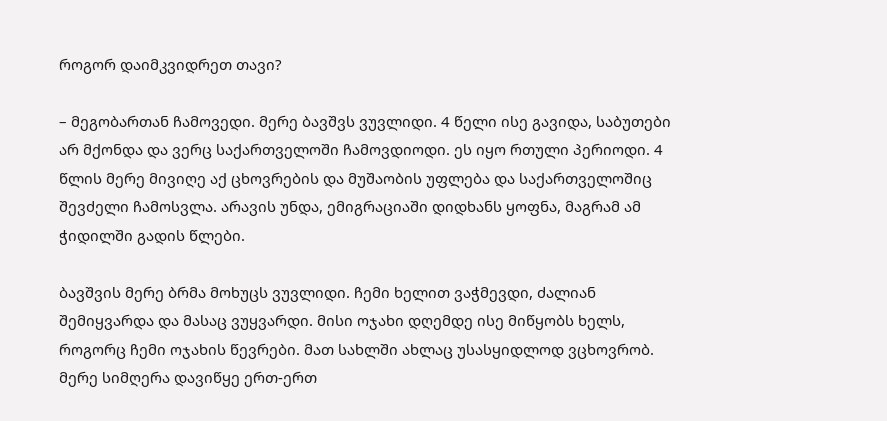როგორ დაიმკვიდრეთ თავი?

– მეგობართან ჩამოვედი. მერე ბავშვს ვუვლიდი. 4 წელი ისე გავიდა, საბუთები არ მქონდა და ვერც საქართველოში ჩამოვდიოდი. ეს იყო რთული პერიოდი. 4 წლის მერე მივიღე აქ ცხოვრების და მუშაობის უფლება და საქართველოშიც შევძელი ჩამოსვლა. არავის უნდა, ემიგრაციაში დიდხანს ყოფნა, მაგრამ ამ ჭიდილში გადის წლები.

ბავშვის მერე ბრმა მოხუცს ვუვლიდი. ჩემი ხელით ვაჭმევდი, ძალიან შემიყვარდა და მასაც ვუყვარდი. მისი ოჯახი დღემდე ისე მიწყობს ხელს, როგორც ჩემი ოჯახის წევრები. მათ სახლში ახლაც უსასყიდლოდ ვცხოვრობ. მერე სიმღერა დავიწყე ერთ-ერთ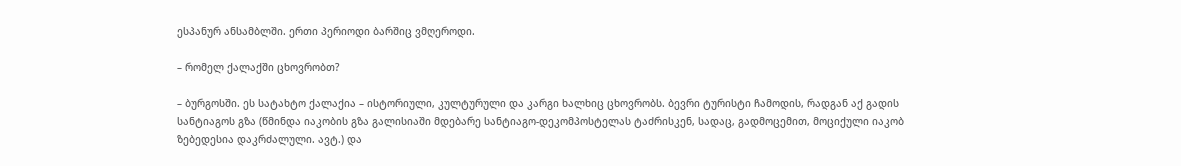ესპანურ ანსამბლში. ერთი პერიოდი ბარშიც ვმღეროდი.

– რომელ ქალაქში ცხოვრობთ?

– ბურგოსში. ეს სატახტო ქალაქია – ისტორიული, კულტურული და კარგი ხალხიც ცხოვრობს. ბევრი ტურისტი ჩამოდის, რადგან აქ გადის სანტიაგოს გზა (წმინდა იაკობის გზა გალისიაში მდებარე სანტიაგო-დეკომპოსტელას ტაძრისკენ, სადაც, გადმოცემით, მოციქული იაკობ ზებედესია დაკრძალული. ავტ.) და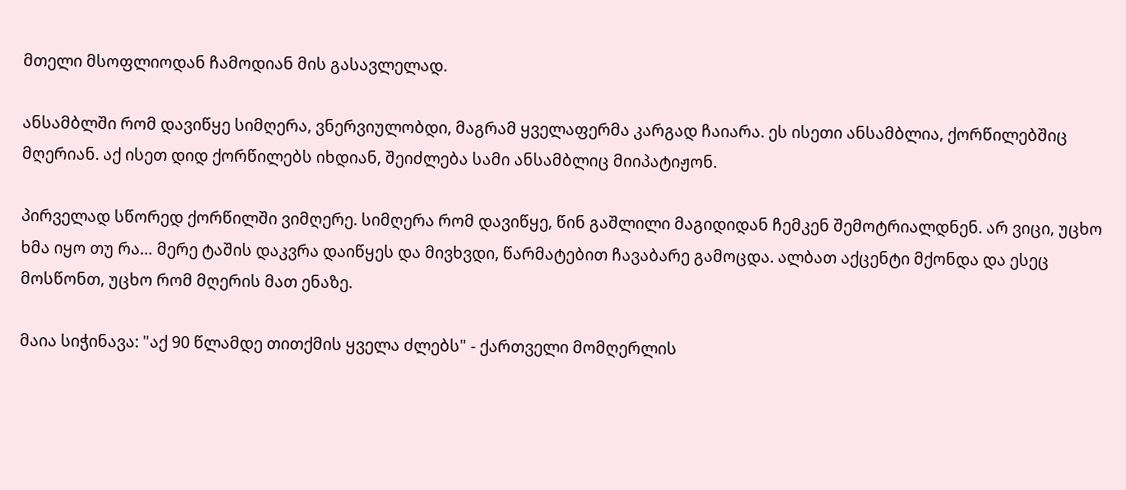მთელი მსოფლიოდან ჩამოდიან მის გასავლელად.

ანსამბლში რომ დავიწყე სიმღერა, ვნერვიულობდი, მაგრამ ყველაფერმა კარგად ჩაიარა. ეს ისეთი ანსამბლია, ქორწილებშიც მღერიან. აქ ისეთ დიდ ქორწილებს იხდიან, შეიძლება სამი ანსამბლიც მიიპატიჟონ.

პირველად სწორედ ქორწილში ვიმღერე. სიმღერა რომ დავიწყე, წინ გაშლილი მაგიდიდან ჩემკენ შემოტრიალდნენ. არ ვიცი, უცხო ხმა იყო თუ რა… მერე ტაშის დაკვრა დაიწყეს და მივხვდი, წარმატებით ჩავაბარე გამოცდა. ალბათ აქცენტი მქონდა და ესეც მოსწონთ, უცხო რომ მღერის მათ ენაზე.

მაია სიჭინავა: "აქ 90 წლამდე თითქმის ყველა ძლებს" - ქართველი მომღერლის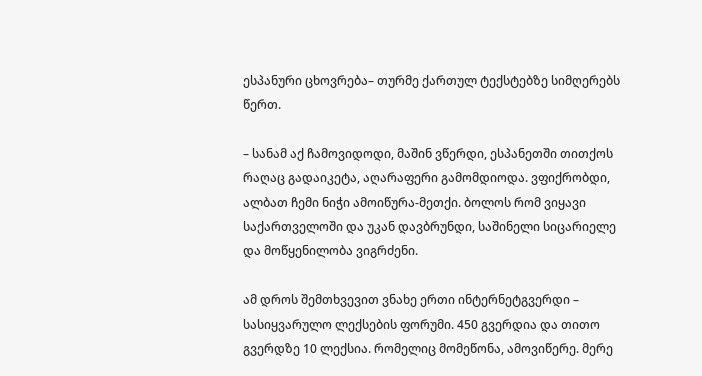ესპანური ცხოვრება– თურმე ქართულ ტექსტებზე სიმღერებს წერთ.

– სანამ აქ ჩამოვიდოდი, მაშინ ვწერდი, ესპანეთში თითქოს რაღაც გადაიკეტა, აღარაფერი გამომდიოდა. ვფიქრობდი, ალბათ ჩემი ნიჭი ამოიწურა-მეთქი. ბოლოს რომ ვიყავი საქართველოში და უკან დავბრუნდი, საშინელი სიცარიელე და მოწყენილობა ვიგრძენი.

ამ დროს შემთხვევით ვნახე ერთი ინტერნეტგვერდი – სასიყვარულო ლექსების ფორუმი. 450 გვერდია და თითო გვერდზე 10 ლექსია. რომელიც მომეწონა, ამოვიწერე. მერე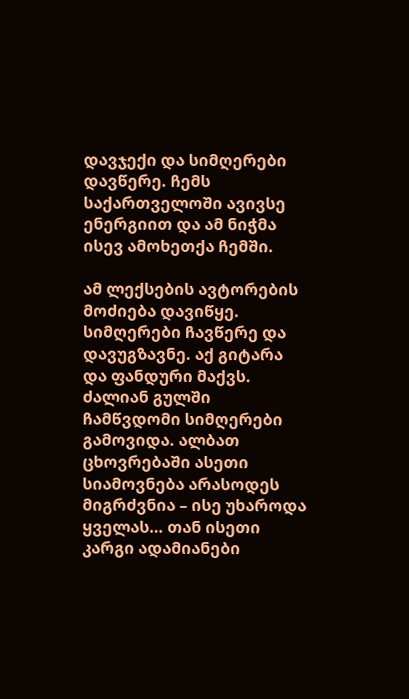დავჯექი და სიმღერები დავწერე. ჩემს საქართველოში ავივსე ენერგიით და ამ ნიჭმა ისევ ამოხეთქა ჩემში.

ამ ლექსების ავტორების მოძიება დავიწყე. სიმღერები ჩავწერე და დავუგზავნე. აქ გიტარა და ფანდური მაქვს. ძალიან გულში ჩამწვდომი სიმღერები გამოვიდა. ალბათ ცხოვრებაში ასეთი სიამოვნება არასოდეს მიგრძვნია – ისე უხაროდა ყველას… თან ისეთი კარგი ადამიანები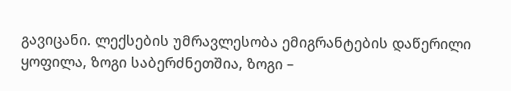გავიცანი. ლექსების უმრავლესობა ემიგრანტების დაწერილი ყოფილა, ზოგი საბერძნეთშია, ზოგი –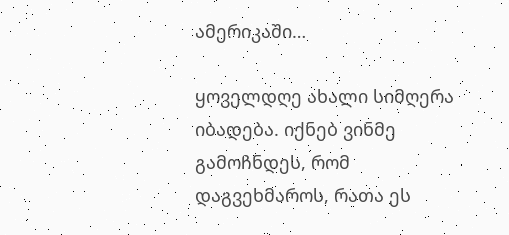ამერიკაში…

ყოველდღე ახალი სიმღერა იბადება. იქნებ ვინმე გამოჩნდეს, რომ დაგვეხმაროს, რათა ეს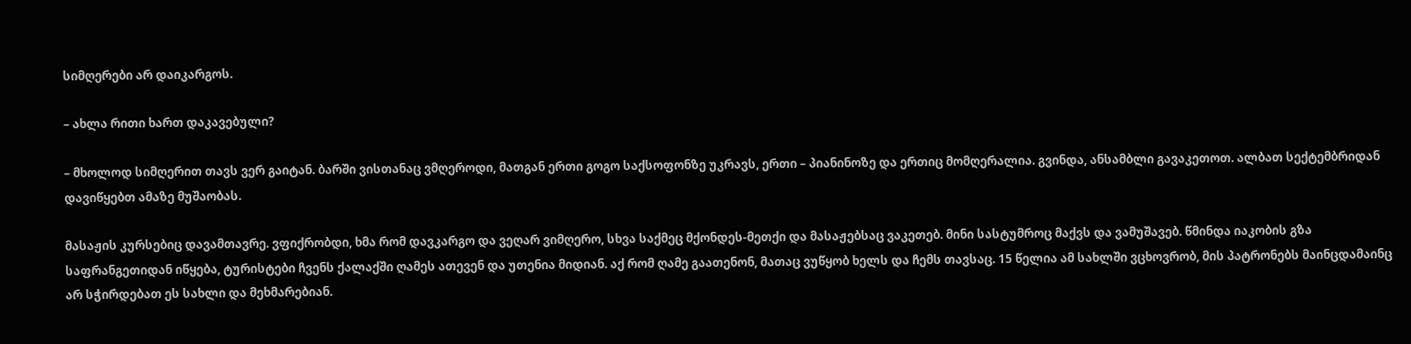სიმღერები არ დაიკარგოს.

– ახლა რითი ხართ დაკავებული?

– მხოლოდ სიმღერით თავს ვერ გაიტან. ბარში ვისთანაც ვმღეროდი, მათგან ერთი გოგო საქსოფონზე უკრავს, ერთი – პიანინოზე და ერთიც მომღერალია. გვინდა, ანსამბლი გავაკეთოთ. ალბათ სექტემბრიდან დავიწყებთ ამაზე მუშაობას.

მასაჟის კურსებიც დავამთავრე. ვფიქრობდი, ხმა რომ დავკარგო და ვეღარ ვიმღერო, სხვა საქმეც მქონდეს-მეთქი და მასაჟებსაც ვაკეთებ. მინი სასტუმროც მაქვს და ვამუშავებ. წმინდა იაკობის გზა საფრანგეთიდან იწყება, ტურისტები ჩვენს ქალაქში ღამეს ათევენ და უთენია მიდიან. აქ რომ ღამე გაათენონ, მათაც ვუწყობ ხელს და ჩემს თავსაც. 15 წელია ამ სახლში ვცხოვრობ, მის პატრონებს მაინცდამაინც არ სჭირდებათ ეს სახლი და მეხმარებიან.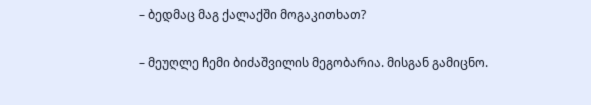– ბედმაც მაგ ქალაქში მოგაკითხათ?

– მეუღლე ჩემი ბიძაშვილის მეგობარია. მისგან გამიცნო.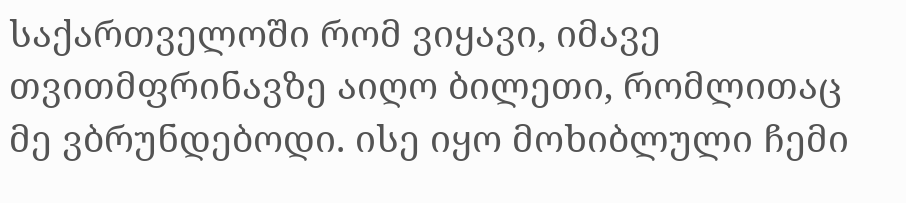საქართველოში რომ ვიყავი, იმავე თვითმფრინავზე აიღო ბილეთი, რომლითაც მე ვბრუნდებოდი. ისე იყო მოხიბლული ჩემი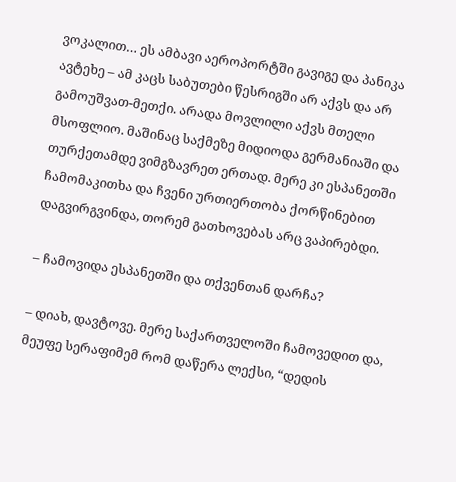ვოკალით… ეს ამბავი აეროპორტში გავიგე და პანიკა ავტეხე – ამ კაცს საბუთები წესრიგში არ აქვს და არ გამოუშვათ-მეთქი. არადა მოვლილი აქვს მთელი მსოფლიო. მაშინაც საქმეზე მიდიოდა გერმანიაში და თურქეთამდე ვიმგზავრეთ ერთად. მერე კი ესპანეთში ჩამომაკითხა და ჩვენი ურთიერთობა ქორწინებით დაგვირგვინდა, თორემ გათხოვებას არც ვაპირებდი.

– ჩამოვიდა ესპანეთში და თქვენთან დარჩა?

– დიახ, დავტოვე. მერე საქართველოში ჩამოვედით და, მეუფე სერაფიმემ რომ დაწერა ლექსი, “დედის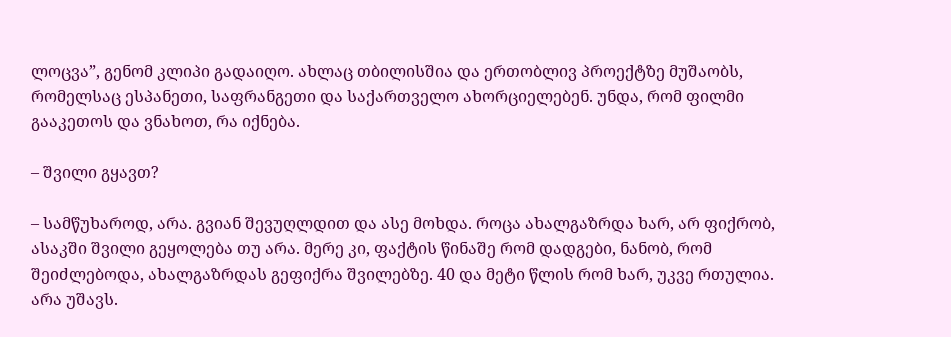ლოცვა”, გენომ კლიპი გადაიღო. ახლაც თბილისშია და ერთობლივ პროექტზე მუშაობს, რომელსაც ესპანეთი, საფრანგეთი და საქართველო ახორციელებენ. უნდა, რომ ფილმი გააკეთოს და ვნახოთ, რა იქნება.

– შვილი გყავთ?

– სამწუხაროდ, არა. გვიან შევუღლდით და ასე მოხდა. როცა ახალგაზრდა ხარ, არ ფიქრობ, ასაკში შვილი გეყოლება თუ არა. მერე კი, ფაქტის წინაშე რომ დადგები, ნანობ, რომ შეიძლებოდა, ახალგაზრდას გეფიქრა შვილებზე. 40 და მეტი წლის რომ ხარ, უკვე რთულია. არა უშავს.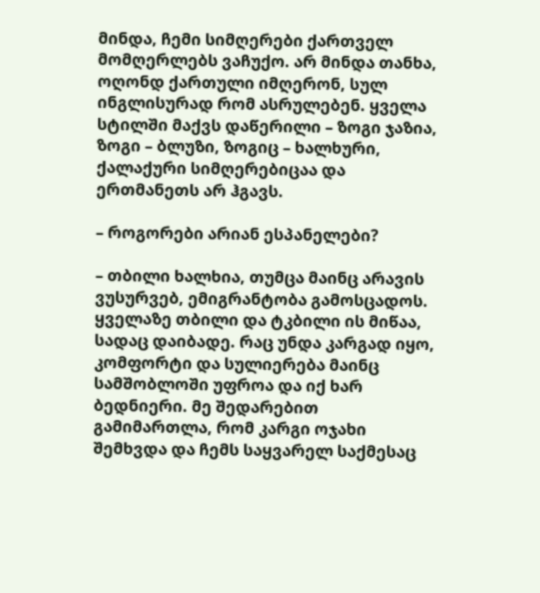მინდა, ჩემი სიმღერები ქართველ მომღერლებს ვაჩუქო. არ მინდა თანხა, ოღონდ ქართული იმღერონ, სულ ინგლისურად რომ ასრულებენ. ყველა სტილში მაქვს დაწერილი – ზოგი ჯაზია, ზოგი – ბლუზი, ზოგიც – ხალხური, ქალაქური სიმღერებიცაა და ერთმანეთს არ ჰგავს.

– როგორები არიან ესპანელები?

– თბილი ხალხია, თუმცა მაინც არავის ვუსურვებ, ემიგრანტობა გამოსცადოს. ყველაზე თბილი და ტკბილი ის მიწაა, სადაც დაიბადე. რაც უნდა კარგად იყო, კომფორტი და სულიერება მაინც სამშობლოში უფროა და იქ ხარ ბედნიერი. მე შედარებით გამიმართლა, რომ კარგი ოჯახი შემხვდა და ჩემს საყვარელ საქმესაც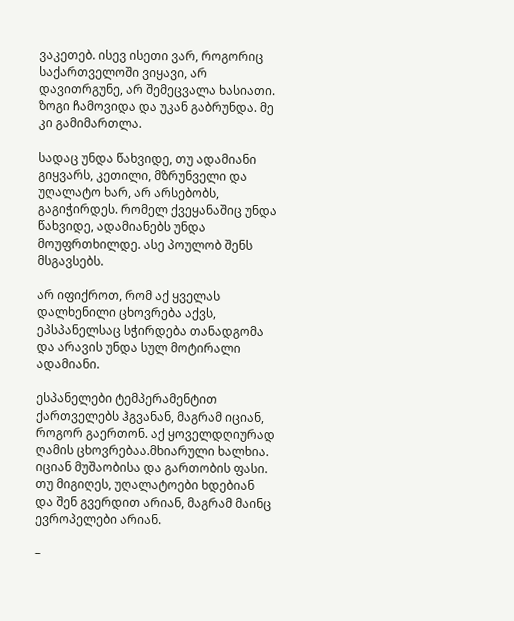ვაკეთებ. ისევ ისეთი ვარ, როგორიც საქართველოში ვიყავი, არ დავითრგუნე, არ შემეცვალა ხასიათი. ზოგი ჩამოვიდა და უკან გაბრუნდა. მე კი გამიმართლა.

სადაც უნდა წახვიდე, თუ ადამიანი გიყვარს, კეთილი, მზრუნველი და უღალატო ხარ, არ არსებობს, გაგიჭირდეს. რომელ ქვეყანაშიც უნდა წახვიდე, ადამიანებს უნდა მოუფრთხილდე. ასე პოულობ შენს მსგავსებს.

არ იფიქროთ, რომ აქ ყველას დალხენილი ცხოვრება აქვს, ეპსპანელსაც სჭირდება თანადგომა და არავის უნდა სულ მოტირალი ადამიანი.

ესპანელები ტემპერამენტით ქართველებს ჰგვანან, მაგრამ იციან, როგორ გაერთონ. აქ ყოველდღიურად ღამის ცხოვრებაა.მხიარული ხალხია. იციან მუშაობისა და გართობის ფასი. თუ მიგიღეს, უღალატოები ხდებიან და შენ გვერდით არიან, მაგრამ მაინც ევროპელები არიან.

–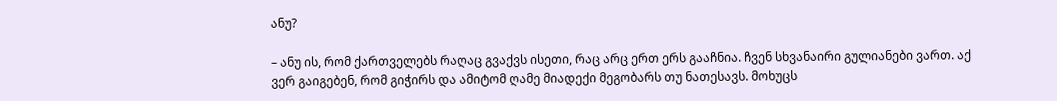ანუ?

– ანუ ის, რომ ქართველებს რაღაც გვაქვს ისეთი, რაც არც ერთ ერს გააჩნია. ჩვენ სხვანაირი გულიანები ვართ. აქ ვერ გაიგებენ, რომ გიჭირს და ამიტომ ღამე მიადექი მეგობარს თუ ნათესავს. მოხუცს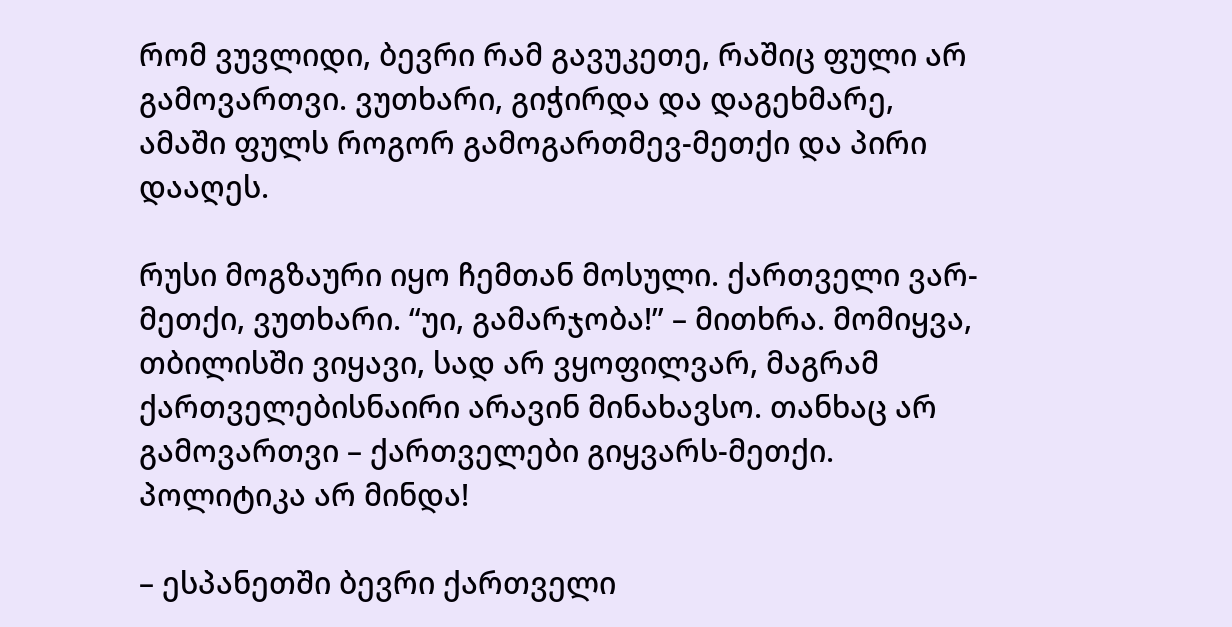რომ ვუვლიდი, ბევრი რამ გავუკეთე, რაშიც ფული არ გამოვართვი. ვუთხარი, გიჭირდა და დაგეხმარე, ამაში ფულს როგორ გამოგართმევ-მეთქი და პირი დააღეს.

რუსი მოგზაური იყო ჩემთან მოსული. ქართველი ვარ-მეთქი, ვუთხარი. “უი, გამარჯობა!” – მითხრა. მომიყვა, თბილისში ვიყავი, სად არ ვყოფილვარ, მაგრამ ქართველებისნაირი არავინ მინახავსო. თანხაც არ გამოვართვი – ქართველები გიყვარს-მეთქი. პოლიტიკა არ მინდა!

– ესპანეთში ბევრი ქართველი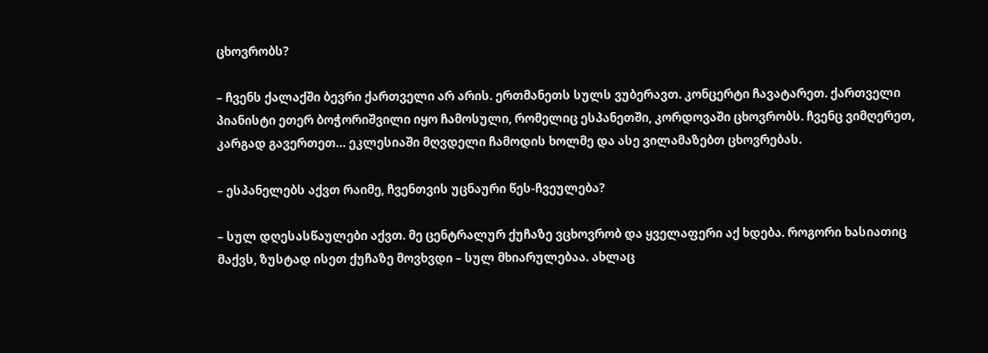ცხოვრობს?

– ჩვენს ქალაქში ბევრი ქართველი არ არის. ერთმანეთს სულს ვუბერავთ. კონცერტი ჩავატარეთ. ქართველი პიანისტი ეთერ ბოჭორიშვილი იყო ჩამოსული, რომელიც ესპანეთში, კორდოვაში ცხოვრობს. ჩვენც ვიმღერეთ, კარგად გავერთეთ… ეკლესიაში მღვდელი ჩამოდის ხოლმე და ასე ვილამაზებთ ცხოვრებას.

– ესპანელებს აქვთ რაიმე, ჩვენთვის უცნაური წეს-ჩვეულება?

– სულ დღესასწაულები აქვთ. მე ცენტრალურ ქუჩაზე ვცხოვრობ და ყველაფერი აქ ხდება. როგორი ხასიათიც მაქვს, ზუსტად ისეთ ქუჩაზე მოვხვდი – სულ მხიარულებაა. ახლაც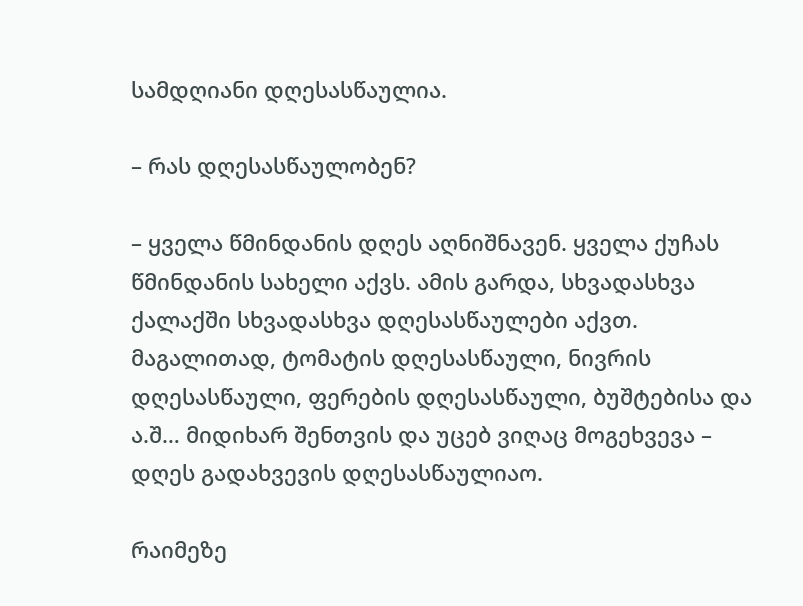სამდღიანი დღესასწაულია.

– რას დღესასწაულობენ?

– ყველა წმინდანის დღეს აღნიშნავენ. ყველა ქუჩას წმინდანის სახელი აქვს. ამის გარდა, სხვადასხვა ქალაქში სხვადასხვა დღესასწაულები აქვთ. მაგალითად, ტომატის დღესასწაული, ნივრის დღესასწაული, ფერების დღესასწაული, ბუშტებისა და ა.შ… მიდიხარ შენთვის და უცებ ვიღაც მოგეხვევა – დღეს გადახვევის დღესასწაულიაო.

რაიმეზე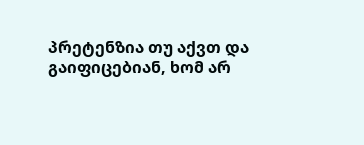პრეტენზია თუ აქვთ და გაიფიცებიან, ხომ არ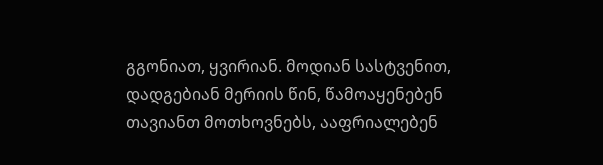გგონიათ, ყვირიან. მოდიან სასტვენით, დადგებიან მერიის წინ, წამოაყენებენ თავიანთ მოთხოვნებს, ააფრიალებენ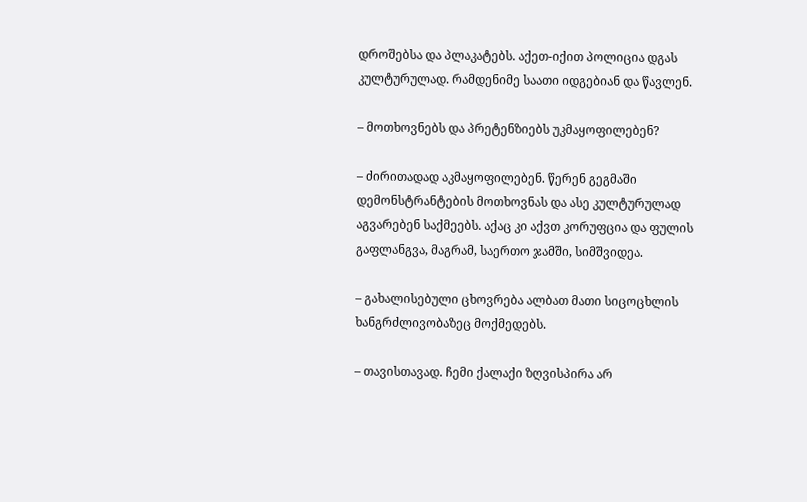დროშებსა და პლაკატებს. აქეთ-იქით პოლიცია დგას კულტურულად. რამდენიმე საათი იდგებიან და წავლენ.

– მოთხოვნებს და პრეტენზიებს უკმაყოფილებენ?

– ძირითადად აკმაყოფილებენ. წერენ გეგმაში დემონსტრანტების მოთხოვნას და ასე კულტურულად აგვარებენ საქმეებს. აქაც კი აქვთ კორუფცია და ფულის გაფლანგვა, მაგრამ, საერთო ჯამში, სიმშვიდეა.

– გახალისებული ცხოვრება ალბათ მათი სიცოცხლის ხანგრძლივობაზეც მოქმედებს.

– თავისთავად. ჩემი ქალაქი ზღვისპირა არ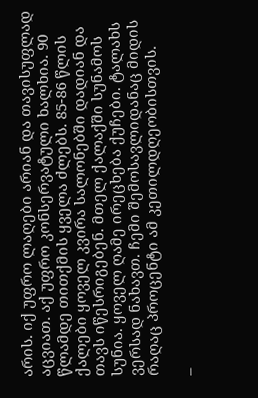არის. იქ უფრო ლაღები არიან და თავისუფლად აცვიათ. აქ უფრო კონსერვატული ხალხია. 90 წლამდე თითქმის ყველა ძლებს. 85-86 წლის ქალები ყოველ კვირა სალონებში დადიან და თავს იწესრიგებენ. მთელ ქალაქში სუნამოს სუნია. ყოველ ღამე ირეცხება ქუჩები. ტალახს ვერსად ნახავთ. ჩემი შემოსავლიდანაც მიდის რაღაც პროცენტი ამ კეთილდღეობისთვის.

–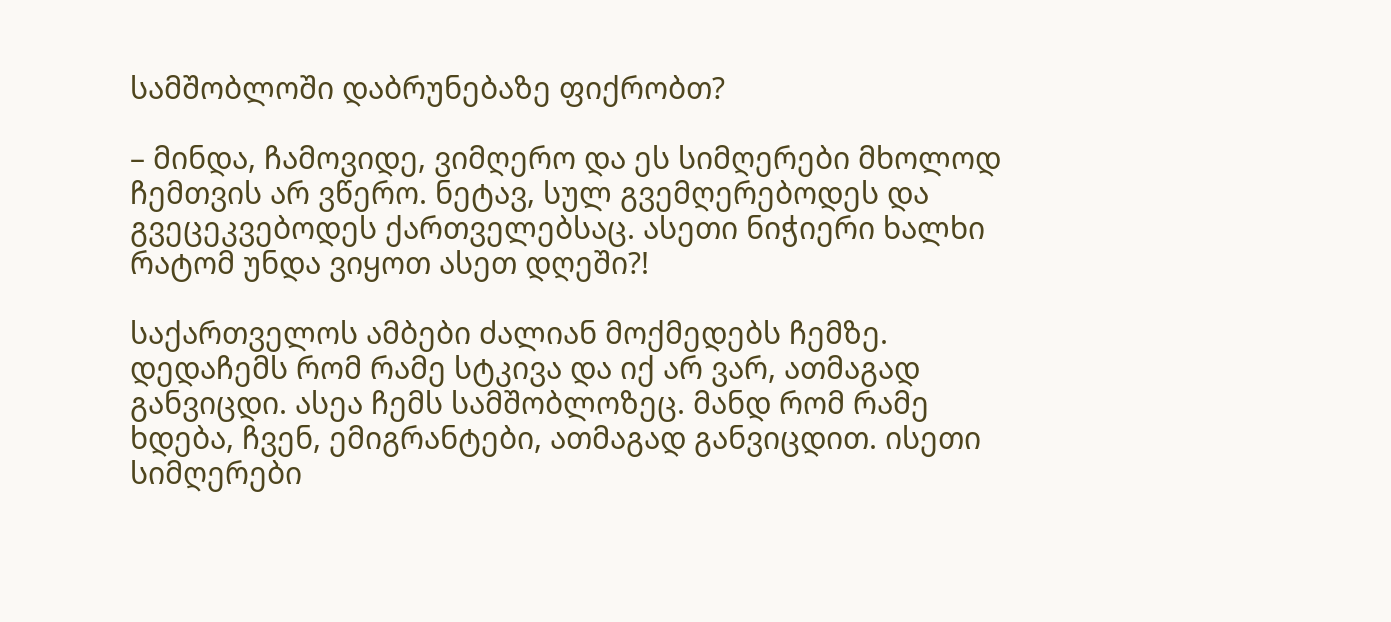სამშობლოში დაბრუნებაზე ფიქრობთ?

– მინდა, ჩამოვიდე, ვიმღერო და ეს სიმღერები მხოლოდ ჩემთვის არ ვწერო. ნეტავ, სულ გვემღერებოდეს და გვეცეკვებოდეს ქართველებსაც. ასეთი ნიჭიერი ხალხი რატომ უნდა ვიყოთ ასეთ დღეში?!

საქართველოს ამბები ძალიან მოქმედებს ჩემზე. დედაჩემს რომ რამე სტკივა და იქ არ ვარ, ათმაგად განვიცდი. ასეა ჩემს სამშობლოზეც. მანდ რომ რამე ხდება, ჩვენ, ემიგრანტები, ათმაგად განვიცდით. ისეთი სიმღერები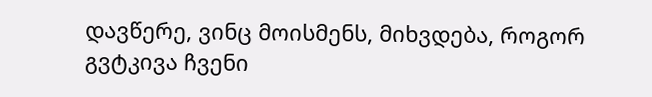დავწერე, ვინც მოისმენს, მიხვდება, როგორ გვტკივა ჩვენი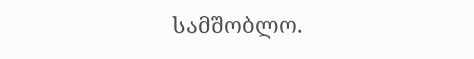სამშობლო.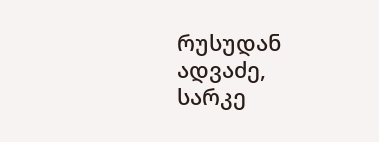რუსუდან ადვაძე, სარკე